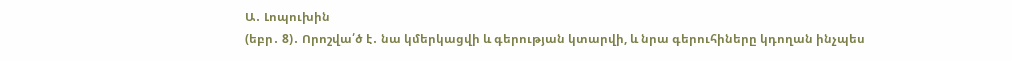Ա․ Լոպուխին
(եբր․ 8)․ Որոշվա՛ծ է․ նա կմերկացվի և գերության կտարվի, և նրա գերուհիները կդողան ինչպես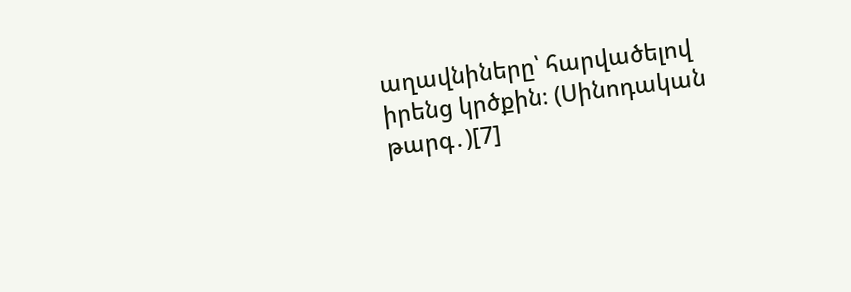աղավնիները՝ հարվածելով իրենց կրծքին։ (Սինոդական թարգ․)[7]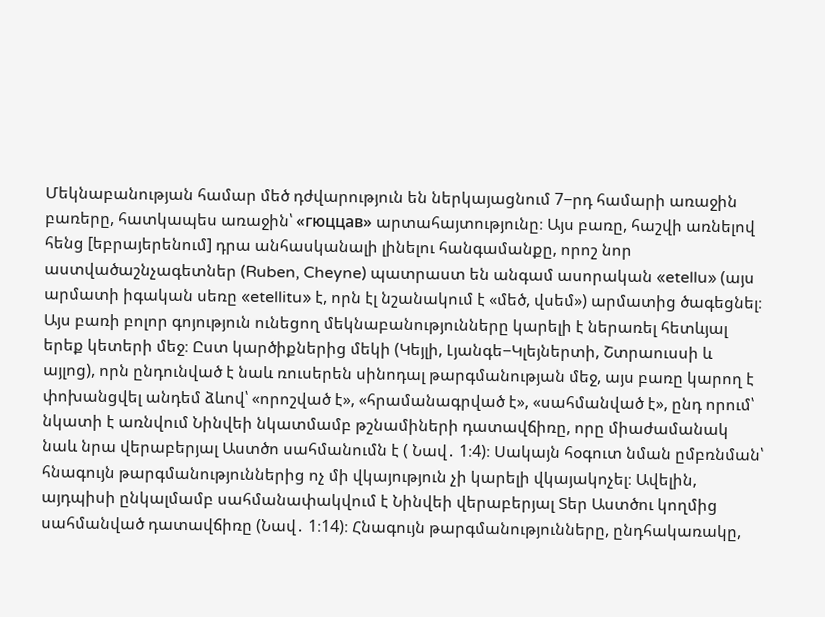Մեկնաբանության համար մեծ դժվարություն են ներկայացնում 7−րդ համարի առաջին բառերը, հատկապես առաջին՝ «гюццав» արտահայտությունը։ Այս բառը, հաշվի առնելով հենց [եբրայերենում] դրա անհասկանալի լինելու հանգամանքը, որոշ նոր աստվածաշնչագետներ (Ruben, Cheyne) պատրաստ են անգամ ասորական «etellu» (այս արմատի իգական սեռը «etellitu» է, որն էլ նշանակում է «մեծ, վսեմ») արմատից ծագեցնել։ Այս բառի բոլոր գոյություն ունեցող մեկնաբանությունները կարելի է ներառել հետևյալ երեք կետերի մեջ։ Ըստ կարծիքներից մեկի (Կեյլի, Լյանգե−Կլեյներտի, Շտրաուսսի և այլոց), որն ընդունված է նաև ռուսերեն սինոդալ թարգմանության մեջ, այս բառը կարող է փոխանցվել անդեմ ձևով՝ «որոշված է», «հրամանագրված է», «սահմանված է», ընդ որում՝ նկատի է առնվում Նինվեի նկատմամբ թշնամիների դատավճիռը, որը միաժամանակ նաև նրա վերաբերյալ Աստծո սահմանումն է ( Նավ․ 1։4)։ Սակայն հօգուտ նման ըմբռնման՝ հնագույն թարգմանություններից ոչ մի վկայություն չի կարելի վկայակոչել։ Ավելին, այդպիսի ընկալմամբ սահմանափակվում է Նինվեի վերաբերյալ Տեր Աստծու կողմից սահմանված դատավճիռը (Նավ․ 1։14)։ Հնագույն թարգմանությունները, ընդհակառակը,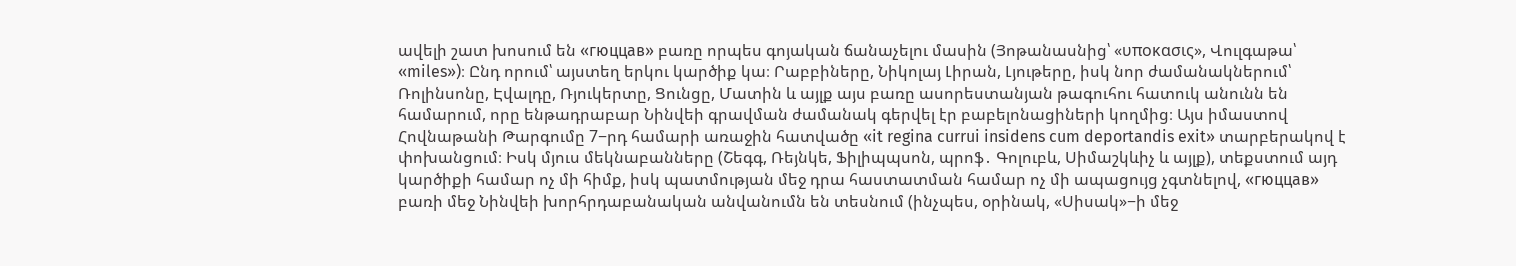ավելի շատ խոսում են «гюццав» բառը որպես գոյական ճանաչելու մասին (Յոթանասնից՝ «υποκασις», Վուլգաթա՝ «miles»)։ Ընդ որում՝ այստեղ երկու կարծիք կա։ Րաբբիները, Նիկոլայ Լիրան, Լյութերը, իսկ նոր ժամանակներում՝ Ռոլինսոնը, Էվալդը, Ռյուկերտը, Ցունցը, Մատին և այլք այս բառը ասորեստանյան թագուհու հատուկ անունն են համարում, որը ենթադրաբար Նինվեի գրավման ժամանակ գերվել էր բաբելոնացիների կողմից։ Այս իմաստով Հովնաթանի Թարգումը 7−րդ համարի առաջին հատվածը «it regina currui insidens cum deportandis exit» տարբերակով է փոխանցում։ Իսկ մյուս մեկնաբանները (Շեգգ, Ռեյնկե, Ֆիլիպպսոն, պրոֆ․ Գոլուբև, Սիմաշկևիչ և այլք), տեքստում այդ կարծիքի համար ոչ մի հիմք, իսկ պատմության մեջ դրա հաստատման համար ոչ մի ապացույց չգտնելով, «гюццав» բառի մեջ Նինվեի խորհրդաբանական անվանումն են տեսնում (ինչպես, օրինակ, «Սիսակ»−ի մեջ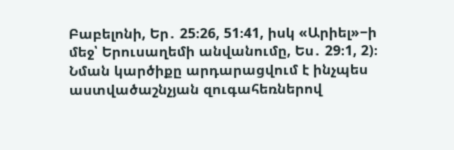Բաբելոնի, Եր․ 25։26, 51։41, իսկ «Արիել»−ի մեջ՝ Երուսաղեմի անվանումը, Ես․ 29։1, 2)։ Նման կարծիքը արդարացվում է ինչպես աստվածաշնչյան զուգահեռներով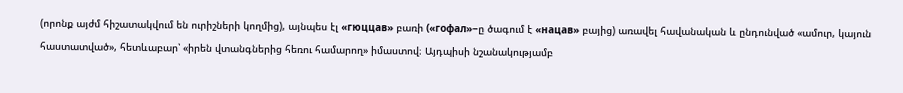(որոնք այժմ հիշատակվում են ուրիշների կողմից), այնպես էլ «гюццав» բառի («гофал»−ը ծագում է «нацав» բայից) առավել հավանական և ընդունված «ամուր, կայուն հաստատված», հետևաբար՝ «իրեն վտանգներից հեռու համարող» իմաստով։ Այդպիսի նշանակությամբ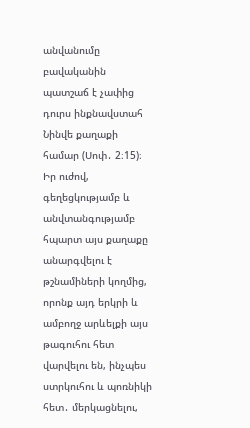անվանումը բավականին պատշաճ է չափից դուրս ինքնավստահ Նինվե քաղաքի համար (Սոփ․ 2։15)։ Իր ուժով, գեղեցկությամբ և անվտանգությամբ հպարտ այս քաղաքը անարգվելու է թշնամիների կողմից, որոնք այդ երկրի և ամբողջ արևելքի այս թագուհու հետ վարվելու են, ինչպես ստրկուհու և պոռնիկի հետ․ մերկացնելու,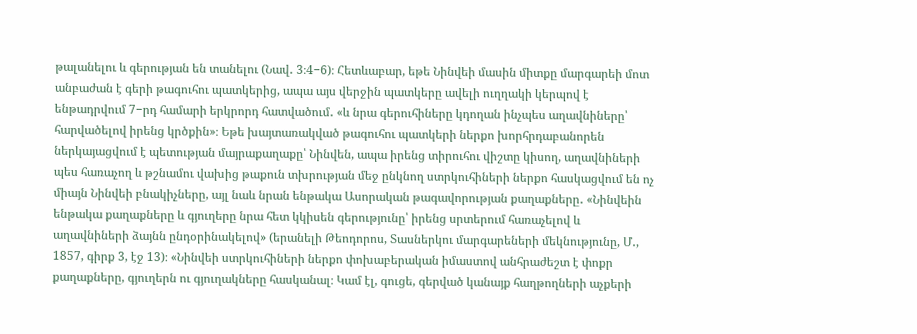թալանելու և գերության են տանելու (Նավ․ 3։4−6)։ Հետևաբար, եթե Նինվեի մասին միտքը մարգարեի մոտ անբաժան է գերի թագուհու պատկերից, ապա այս վերջին պատկերը ավելի ուղղակի կերպով է ենթադրվում 7−րդ համարի երկրորդ հատվածում․ «և նրա գերուհիները կդողան ինչպես աղավնիները՝ հարվածելով իրենց կրծքին»։ Եթե խայտառակված թագուհու պատկերի ներքո խորհրդաբանորեն ներկայացվում է պետության մայրաքաղաքը՝ Նինվեն, ապա իրենց տիրուհու վիշտը կիսող, աղավնիների պես հառաչող և թշնամու վախից թաքուն տխրության մեջ ընկնող ստրկուհիների ներքո հասկացվում են ոչ միայն Նինվեի բնակիչները, այլ նաև նրան ենթակա Ասորական թագավորության քաղաքները․ «Նինվեին ենթակա քաղաքները և գյուղերը նրա հետ կկիսեն գերությունը՝ իրենց սրտերում հառաչելով և աղավնիների ձայնն ընդօրինակելով» (երանելի Թեոդորոս, Տասներկու մարգարեների մեկնությունը, Մ․, 1857, գիրք 3, էջ 13)։ «Նինվեի ստրկուհիների ներքո փոխաբերական իմաստով անհրաժեշտ է փոքր քաղաքները, գյուղերն ու գյուղակները հասկանալ։ Կամ էլ, գուցե, գերված կանայք հաղթողների աչքերի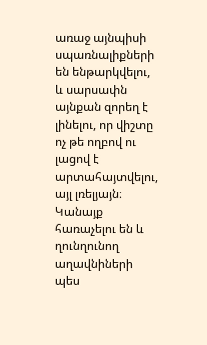առաջ այնպիսի սպառնալիքների են ենթարկվելու, և սարսափն այնքան զորեղ է լինելու, որ վիշտը ոչ թե ողբով ու լացով է արտահայտվելու, այլ լռելյայն։ Կանայք հառաչելու են և ղունղունող աղավնիների պես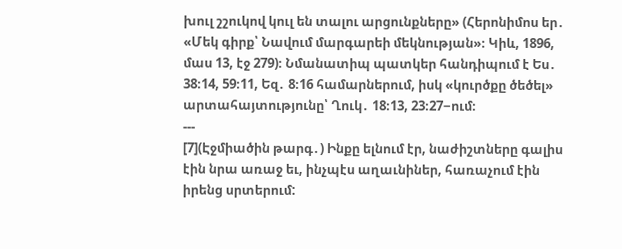խուլ շշուկով կուլ են տալու արցունքները» (Հերոնիմոս եր․ «Մեկ գիրք՝ Նավում մարգարեի մեկնության»։ Կիև, 1896, մաս 13, էջ 279)։ Նմանատիպ պատկեր հանդիպում է Ես․ 38։14, 59։11, Եզ․ 8։16 համարներում, իսկ «կուրծքը ծեծել» արտահայտությունը՝ Ղուկ․ 18։13, 23։27−ում։
---
[7](Էջմիածին թարգ․) Ինքը ելնում էր, նաժիշտները գալիս էին նրա առաջ եւ, ինչպէս աղաւնիներ, հառաչում էին իրենց սրտերում: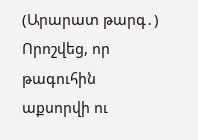(Արարատ թարգ․) Որոշվեց, որ թագուհին աքսորվի ու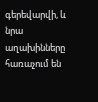գերեվարվի, և նրա աղախինները հառաչում են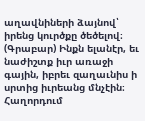աղավնիների ձայնով՝ իրենց կուրծքը ծեծելով։
(Գրաբար) Ինքն ելանէր, եւ նաժիշտք իւր առաջի գային, իբրեւ զաղաւնիս ի սրտից իւրեանց մնչէին։
Հաղորդում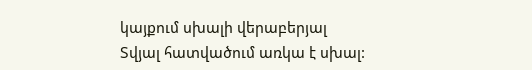կայքում սխալի վերաբերյալ
Տվյալ հատվածում առկա է սխալ: